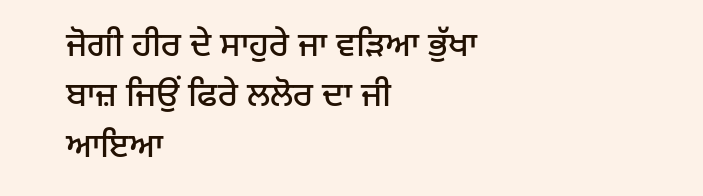ਜੋਗੀ ਹੀਰ ਦੇ ਸਾਹੁਰੇ ਜਾ ਵੜਿਆ ਭੁੱਖਾ ਬਾਜ਼ ਜਿਉਂ ਫਿਰੇ ਲਲੋਰ ਦਾ ਜੀ
ਆਇਆ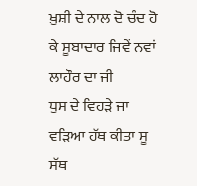ਖ਼ੁਸ਼ੀ ਦੇ ਨਾਲ ਦੋ ਚੰਦ ਹੋ ਕੇ ਸੂਬਾਦਾਰ ਜਿਵੇਂ ਨਵਾਂ ਲਾਹੌਰ ਦਾ ਜੀ
ਧੁਸ ਦੇ ਵਿਹੜੇ ਜਾ ਵੜਿਆ ਹੱਥ ਕੀਤਾ ਸੂ ਸੱਥ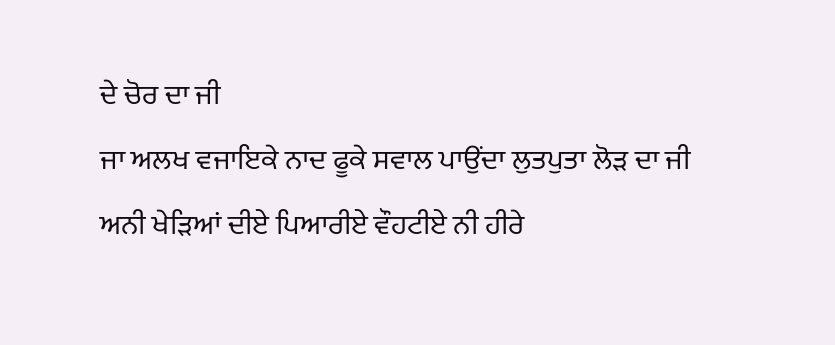ਦੇ ਚੋਰ ਦਾ ਜੀ
ਜਾ ਅਲਖ ਵਜਾਇਕੇ ਨਾਦ ਫੂਕੇ ਸਵਾਲ ਪਾਉਂਦਾ ਲੁਤਪੁਤਾ ਲੋੜ ਦਾ ਜੀ
ਅਨੀ ਖੇੜਿਆਂ ਦੀਏ ਪਿਆਰੀਏ ਵੌਹਟੀਏ ਨੀ ਹੀਰੇ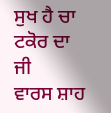ਸੁਖ ਹੈ ਚਾ ਟਕੋਰ ਦਾ ਜੀ
ਵਾਰਸ ਸ਼ਾਹ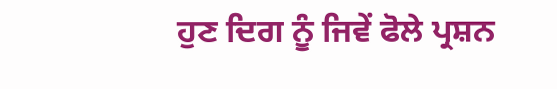ਹੁਣ ਦਿਗ ਨੂੰ ਜਿਵੇਂ ਫੋਲੇ ਪ੍ਰਸ਼ਨ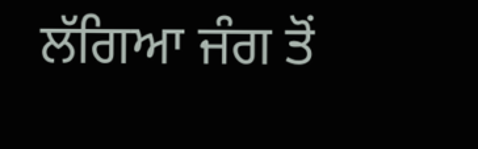ਲੱਗਿਆ ਜੰਗ ਤੋਂ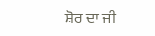ਸ਼ੋਰ ਦਾ ਜੀ